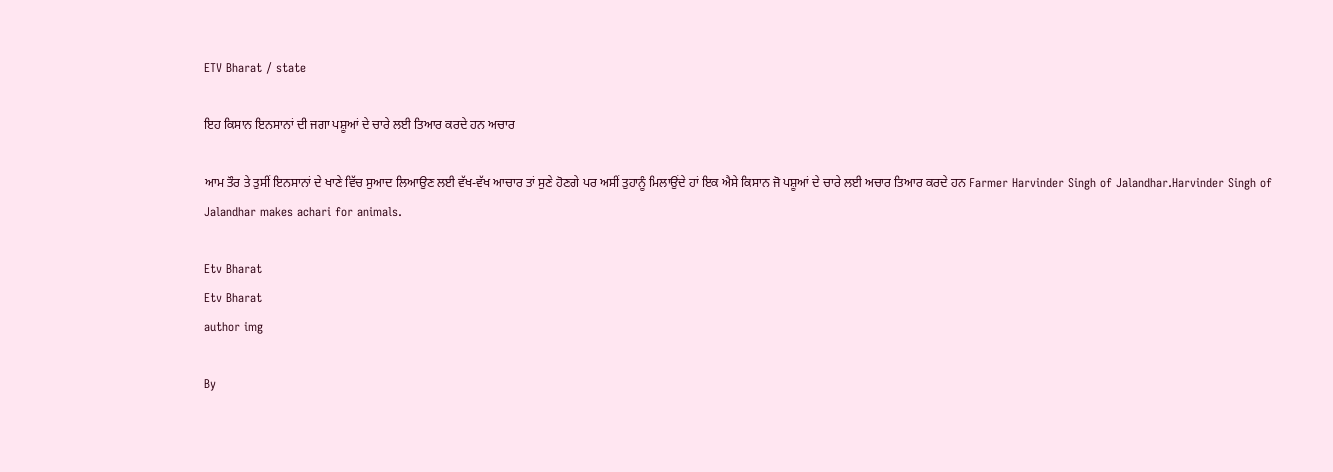ETV Bharat / state

ਇਹ ਕਿਸਾਨ ਇਨਸਾਨਾਂ ਦੀ ਜਗਾ ਪਸ਼ੂਆਂ ਦੇ ਚਾਰੇ ਲਈ ਤਿਆਰ ਕਰਦੇ ਹਨ ਅਚਾਰ

ਆਮ ਤੌਰ ਤੇ ਤੁਸੀਂ ਇਨਸਾਨਾਂ ਦੇ ਖਾਣੇ ਵਿੱਚ ਸੁਆਦ ਲਿਆਉਣ ਲਈ ਵੱਖ-ਵੱਖ ਆਚਾਰ ਤਾਂ ਸੁਣੇ ਹੋਣਗੇ ਪਰ ਅਸੀਂ ਤੁਹਾਨੂੰ ਮਿਲਾਉਂਦੇ ਹਾਂ ਇਕ ਐਸੇ ਕਿਸਾਨ ਜੋ ਪਸ਼ੂਆਂ ਦੇ ਚਾਰੇ ਲਈ ਅਚਾਰ ਤਿਆਰ ਕਰਦੇ ਹਨ Farmer Harvinder Singh of Jalandhar.Harvinder Singh of Jalandhar makes achari for animals.

Etv Bharat
Etv Bharat
author img

By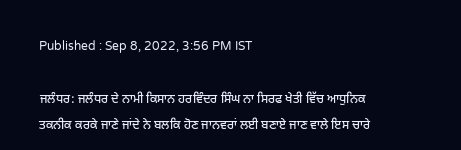Published : Sep 8, 2022, 3:56 PM IST

ਜਲੰਧਰ: ਜਲੰਧਰ ਦੇ ਨਾਮੀ ਕਿਸਾਨ ਹਰਵਿੰਦਰ ਸਿੰਘ ਨਾ ਸਿਰਫ ਖੇਤੀ ਵਿੱਚ ਆਧੁਨਿਕ ਤਕਨੀਕ ਕਰਕੇ ਜਾਣੇ ਜਾਂਦੇ ਨੇ ਬਲਕਿ ਹੋਣ ਜਾਨਵਰਾਂ ਲਈ ਬਣਾਏ ਜਾਣ ਵਾਲੇ ਇਸ ਚਾਰੇ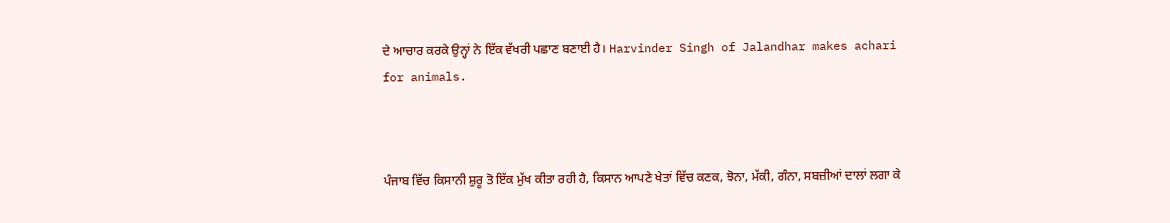ਦੇ ਆਚਾਰ ਕਰਕੇ ਉਨ੍ਹਾਂ ਨੇ ਇੱਕ ਵੱਖਰੀ ਪਛਾਣ ਬਣਾਈ ਹੈ। Harvinder Singh of Jalandhar makes achari for animals.



ਪੰਜਾਬ ਵਿੱਚ ਕਿਸਾਨੀ ਸ਼ੁਰੂ ਤੋ ਇੱਕ ਮੁੱਖ ਕੀਤਾ ਰਹੀ ਹੈ, ਕਿਸਾਨ ਆਪਣੇ ਖੇਤਾਂ ਵਿੱਚ ਕਣਕ, ਝੋਨਾ, ਮੱਕੀ, ਗੰਨਾ, ਸਬਜ਼ੀਆਂ ਦਾਲਾਂ ਲਗਾ ਕੇ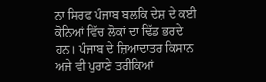ਨਾ ਸਿਰਫ ਪੰਜਾਬ ਬਲਕਿ ਦੇਸ਼ ਦੇ ਕਈ ਕੋਨਿਆਂ ਵਿੱਚ ਲੋਕਾਂ ਦਾ ਢਿੱਡ ਭਰਦੇ ਹਨ। ਪੰਜਾਬ ਦੇ ਜ਼ਿਆਦਾਤਰ ਕਿਸਾਨ ਅਜੇ ਵੀ ਪੁਰਾਣੇ ਤਰੀਕਿਆਂ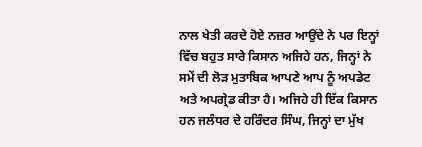ਨਾਲ ਖੇਤੀ ਕਰਦੇ ਹੋਏ ਨਜ਼ਰ ਆਉਂਦੇ ਨੇ ਪਰ ਇਨ੍ਹਾਂ ਵਿੱਚ ਬਹੁਤ ਸਾਰੇ ਕਿਸਾਨ ਅਜਿਹੇ ਹਨ, ਜਿਨ੍ਹਾਂ ਨੇ ਸਮੇਂ ਦੀ ਲੋੜ ਮੁਤਾਬਿਕ ਆਪਣੇ ਆਪ ਨੂੰ ਅਪਡੇਟ ਅਤੇ ਅਪਗ੍ਰੇਡ ਕੀਤਾ ਹੈ। ਅਜਿਹੇ ਹੀ ਇੱਕ ਕਿਸਾਨ ਹਨ ਜਲੰਧਰ ਦੇ ਹਰਿੰਦਰ ਸਿੰਘ, ਜਿਨ੍ਹਾਂ ਦਾ ਮੁੱਖ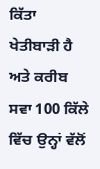ਕਿੱਤਾ ਖੇਤੀਬਾੜੀ ਹੈ ਅਤੇ ਕਰੀਬ ਸਵਾ 100 ਕਿੱਲੇ ਵਿੱਚ ਉਨ੍ਹਾਂ ਵੱਲੋਂ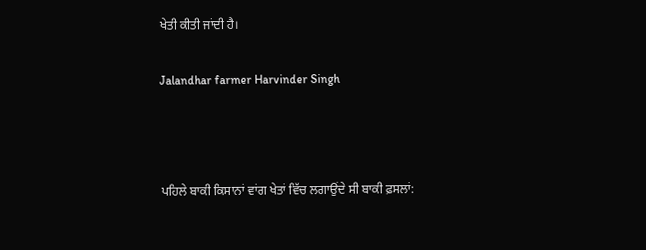ਖੇਤੀ ਕੀਤੀ ਜਾਂਦੀ ਹੈ।

Jalandhar farmer Harvinder Singh



ਪਹਿਲੇ ਬਾਕੀ ਕਿਸਾਨਾਂ ਵਾਂਗ ਖੇਤਾਂ ਵਿੱਚ ਲਗਾਉਂਦੇ ਸੀ ਬਾਕੀ ਫ਼ਸਲਾਂ: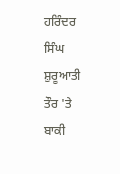ਹਰਿੰਦਰ ਸਿੰਘ ਸ਼ੁਰੂਆਤੀ ਤੌਰ 'ਤੇ ਬਾਕੀ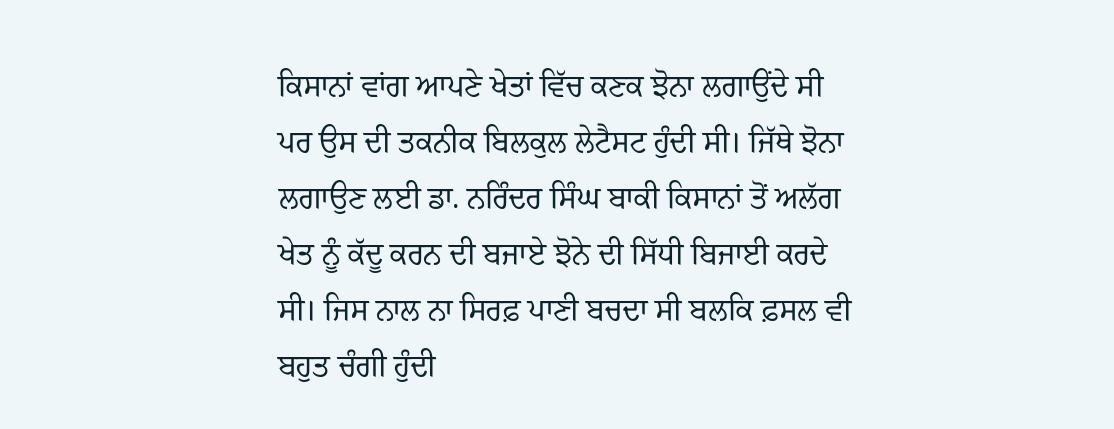ਕਿਸਾਨਾਂ ਵਾਂਗ ਆਪਣੇ ਖੇਤਾਂ ਵਿੱਚ ਕਣਕ ਝੋਨਾ ਲਗਾਉਂਦੇ ਸੀ ਪਰ ਉਸ ਦੀ ਤਕਨੀਕ ਬਿਲਕੁਲ ਲੇਟੈਸਟ ਹੁੰਦੀ ਸੀ। ਜਿੱਥੇ ਝੋਨਾ ਲਗਾਉਣ ਲਈ ਡਾ. ਨਰਿੰਦਰ ਸਿੰਘ ਬਾਕੀ ਕਿਸਾਨਾਂ ਤੋਂ ਅਲੱਗ ਖੇਤ ਨੂੰ ਕੱਦੂ ਕਰਨ ਦੀ ਬਜਾਏ ਝੋਨੇ ਦੀ ਸਿੱਧੀ ਬਿਜਾਈ ਕਰਦੇ ਸੀ। ਜਿਸ ਨਾਲ ਨਾ ਸਿਰਫ਼ ਪਾਣੀ ਬਚਦਾ ਸੀ ਬਲਕਿ ਫ਼ਸਲ ਵੀ ਬਹੁਤ ਚੰਗੀ ਹੁੰਦੀ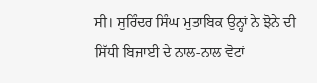ਸੀ। ਸੁਰਿੰਦਰ ਸਿੰਘ ਮੁਤਾਬਿਕ ਉਨ੍ਹਾਂ ਨੇ ਝੋਨੇ ਦੀ ਸਿੱਧੀ ਬਿਜਾਈ ਦੇ ਨਾਲ-ਨਾਲ ਵੋਟਾਂ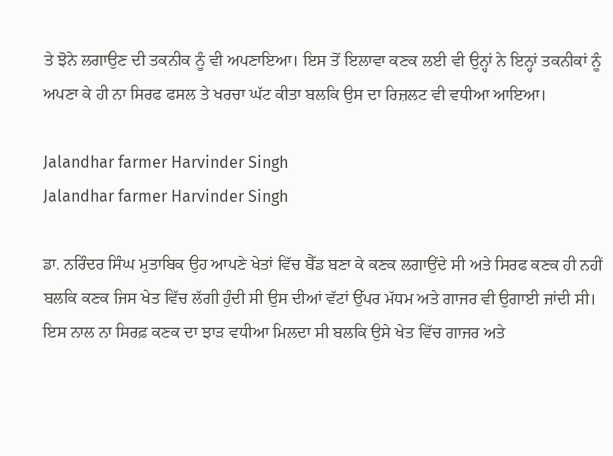ਤੇ ਝੋਨੇ ਲਗਾਉਣ ਦੀ ਤਕਨੀਕ ਨੂੰ ਵੀ ਅਪਣਾਇਆ। ਇਸ ਤੋਂ ਇਲਾਵਾ ਕਣਕ ਲਈ ਵੀ ਉਨ੍ਹਾਂ ਨੇ ਇਨ੍ਹਾਂ ਤਕਨੀਕਾਂ ਨੂੰ ਅਪਣਾ ਕੇ ਹੀ ਨਾ ਸਿਰਫ ਫਸਲ ਤੇ ਖਰਚਾ ਘੱਟ ਕੀਤਾ ਬਲਕਿ ਉਸ ਦਾ ਰਿਜ਼ਲਟ ਵੀ ਵਧੀਆ ਆਇਆ।

Jalandhar farmer Harvinder Singh
Jalandhar farmer Harvinder Singh

ਡਾ. ਨਰਿੰਦਰ ਸਿੰਘ ਮੁਤਾਬਿਕ ਉਹ ਆਪਣੇ ਖੇਤਾਂ ਵਿੱਚ ਬੈੱਡ ਬਣਾ ਕੇ ਕਣਕ ਲਗਾਉਂਦੇ ਸੀ ਅਤੇ ਸਿਰਫ ਕਣਕ ਹੀ ਨਹੀਂ ਬਲਕਿ ਕਣਕ ਜਿਸ ਖੇਤ ਵਿੱਚ ਲੱਗੀ ਹੁੰਦੀ ਸੀ ਉਸ ਦੀਆਂ ਵੱਟਾਂ ਉੱਪਰ ਮੱਧਮ ਅਤੇ ਗਾਜਰ ਵੀ ਉਗਾਈ ਜਾਂਦੀ ਸੀ। ਇਸ ਨਾਲ ਨਾ ਸਿਰਫ਼ ਕਣਕ ਦਾ ਝਾੜ ਵਧੀਆ ਮਿਲਦਾ ਸੀ ਬਲਕਿ ਉਸੇ ਖੇਤ ਵਿੱਚ ਗਾਜਰ ਅਤੇ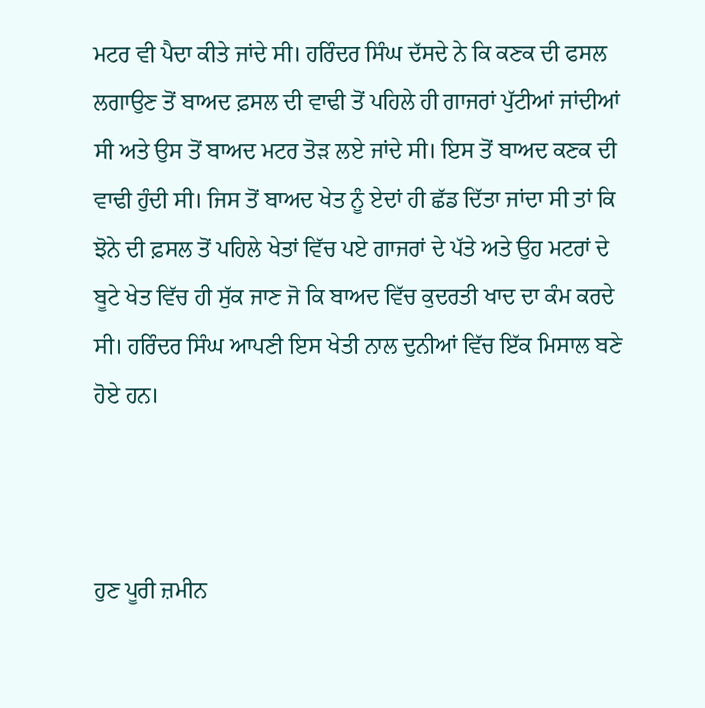ਮਟਰ ਵੀ ਪੈਦਾ ਕੀਤੇ ਜਾਂਦੇ ਸੀ। ਹਰਿੰਦਰ ਸਿੰਘ ਦੱਸਦੇ ਨੇ ਕਿ ਕਣਕ ਦੀ ਫਸਲ ਲਗਾਉਣ ਤੋਂ ਬਾਅਦ ਫ਼ਸਲ ਦੀ ਵਾਢੀ ਤੋਂ ਪਹਿਲੇ ਹੀ ਗਾਜਰਾਂ ਪੁੱਟੀਆਂ ਜਾਂਦੀਆਂ ਸੀ ਅਤੇ ਉਸ ਤੋਂ ਬਾਅਦ ਮਟਰ ਤੋੜ ਲਏ ਜਾਂਦੇ ਸੀ। ਇਸ ਤੋਂ ਬਾਅਦ ਕਣਕ ਦੀ ਵਾਢੀ ਹੁੰਦੀ ਸੀ। ਜਿਸ ਤੋਂ ਬਾਅਦ ਖੇਤ ਨੂੰ ਏਦਾਂ ਹੀ ਛੱਡ ਦਿੱਤਾ ਜਾਂਦਾ ਸੀ ਤਾਂ ਕਿ ਝੋਨੇ ਦੀ ਫ਼ਸਲ ਤੋਂ ਪਹਿਲੇ ਖੇਤਾਂ ਵਿੱਚ ਪਏ ਗਾਜਰਾਂ ਦੇ ਪੱਤੇ ਅਤੇ ਉਹ ਮਟਰਾਂ ਦੇ ਬੂਟੇ ਖੇਤ ਵਿੱਚ ਹੀ ਸੁੱਕ ਜਾਣ ਜੋ ਕਿ ਬਾਅਦ ਵਿੱਚ ਕੁਦਰਤੀ ਖਾਦ ਦਾ ਕੰਮ ਕਰਦੇ ਸੀ। ਹਰਿੰਦਰ ਸਿੰਘ ਆਪਣੀ ਇਸ ਖੇਤੀ ਨਾਲ ਦੁਨੀਆਂ ਵਿੱਚ ਇੱਕ ਮਿਸਾਲ ਬਣੇ ਹੋਏ ਹਨ।



ਹੁਣ ਪੂਰੀ ਜ਼ਮੀਨ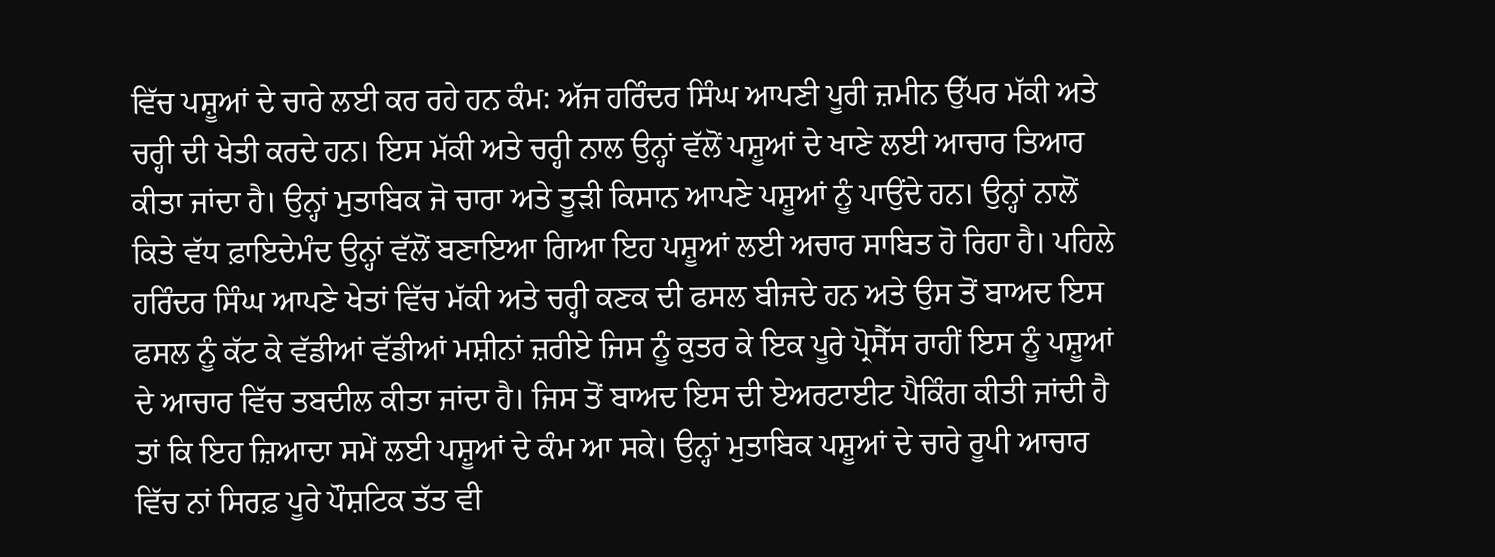ਵਿੱਚ ਪਸ਼ੂਆਂ ਦੇ ਚਾਰੇ ਲਈ ਕਰ ਰਹੇ ਹਨ ਕੰਮ: ਅੱਜ ਹਰਿੰਦਰ ਸਿੰਘ ਆਪਣੀ ਪੂਰੀ ਜ਼ਮੀਨ ਉੱਪਰ ਮੱਕੀ ਅਤੇ ਚਰ੍ਹੀ ਦੀ ਖੇਤੀ ਕਰਦੇ ਹਨ। ਇਸ ਮੱਕੀ ਅਤੇ ਚਰ੍ਹੀ ਨਾਲ ਉਨ੍ਹਾਂ ਵੱਲੋਂ ਪਸ਼ੂਆਂ ਦੇ ਖਾਣੇ ਲਈ ਆਚਾਰ ਤਿਆਰ ਕੀਤਾ ਜਾਂਦਾ ਹੈ। ਉਨ੍ਹਾਂ ਮੁਤਾਬਿਕ ਜੋ ਚਾਰਾ ਅਤੇ ਤੂੜੀ ਕਿਸਾਨ ਆਪਣੇ ਪਸ਼ੂਆਂ ਨੂੰ ਪਾਉਂਦੇ ਹਨ। ਉਨ੍ਹਾਂ ਨਾਲੋਂ ਕਿਤੇ ਵੱਧ ਫ਼ਾਇਦੇਮੰਦ ਉਨ੍ਹਾਂ ਵੱਲੋਂ ਬਣਾਇਆ ਗਿਆ ਇਹ ਪਸ਼ੂਆਂ ਲਈ ਅਚਾਰ ਸਾਬਿਤ ਹੋ ਰਿਹਾ ਹੈ। ਪਹਿਲੇ ਹਰਿੰਦਰ ਸਿੰਘ ਆਪਣੇ ਖੇਤਾਂ ਵਿੱਚ ਮੱਕੀ ਅਤੇ ਚਰ੍ਹੀ ਕਣਕ ਦੀ ਫਸਲ ਬੀਜਦੇ ਹਨ ਅਤੇ ਉਸ ਤੋਂ ਬਾਅਦ ਇਸ ਫਸਲ ਨੂੰ ਕੱਟ ਕੇ ਵੱਡੀਆਂ ਵੱਡੀਆਂ ਮਸ਼ੀਨਾਂ ਜ਼ਰੀਏ ਜਿਸ ਨੂੰ ਕੁਤਰ ਕੇ ਇਕ ਪੂਰੇ ਪ੍ਰੋਸੈੱਸ ਰਾਹੀਂ ਇਸ ਨੂੰ ਪਸ਼ੂਆਂ ਦੇ ਆਚਾਰ ਵਿੱਚ ਤਬਦੀਲ ਕੀਤਾ ਜਾਂਦਾ ਹੈ। ਜਿਸ ਤੋਂ ਬਾਅਦ ਇਸ ਦੀ ਏਅਰਟਾਈਟ ਪੈਕਿੰਗ ਕੀਤੀ ਜਾਂਦੀ ਹੈ ਤਾਂ ਕਿ ਇਹ ਜ਼ਿਆਦਾ ਸਮੇਂ ਲਈ ਪਸ਼ੂਆਂ ਦੇ ਕੰਮ ਆ ਸਕੇ। ਉਨ੍ਹਾਂ ਮੁਤਾਬਿਕ ਪਸ਼ੂਆਂ ਦੇ ਚਾਰੇ ਰੂਪੀ ਆਚਾਰ ਵਿੱਚ ਨਾਂ ਸਿਰਫ਼ ਪੂਰੇ ਪੌਸ਼ਟਿਕ ਤੱਤ ਵੀ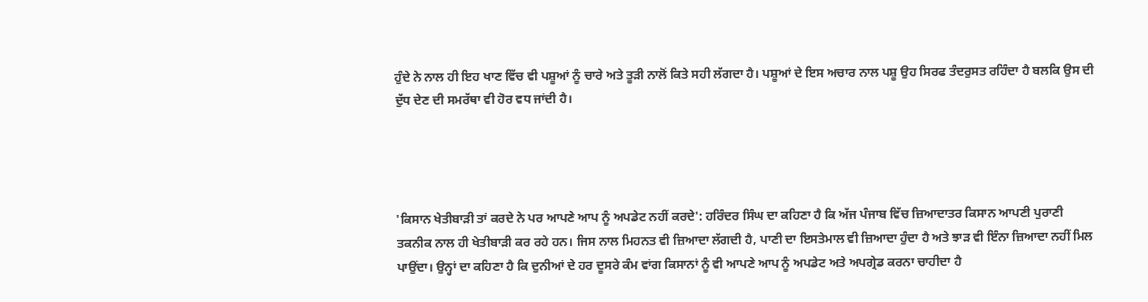ਹੁੰਦੇ ਨੇ ਨਾਲ ਹੀ ਇਹ ਖਾਣ ਵਿੱਚ ਵੀ ਪਸ਼ੂਆਂ ਨੂੰ ਚਾਰੇ ਅਤੇ ਤੂੜੀ ਨਾਲੋਂ ਕਿਤੇ ਸਹੀ ਲੱਗਦਾ ਹੈ। ਪਸ਼ੂਆਂ ਦੇ ਇਸ ਅਚਾਰ ਨਾਲ ਪਸ਼ੂ ਉਹ ਸਿਰਫ ਤੰਦਰੁਸਤ ਰਹਿੰਦਾ ਹੈ ਬਲਕਿ ਉਸ ਦੀ ਦੁੱਧ ਦੇਣ ਦੀ ਸਮਰੱਥਾ ਵੀ ਹੋਰ ਵਧ ਜਾਂਦੀ ਹੈ।




'ਕਿਸਾਨ ਖੇਤੀਬਾੜੀ ਤਾਂ ਕਰਦੇ ਨੇ ਪਰ ਆਪਣੇ ਆਪ ਨੂੰ ਅਪਡੇਟ ਨਹੀਂ ਕਰਦੇ': ਹਰਿੰਦਰ ਸਿੰਘ ਦਾ ਕਹਿਣਾ ਹੈ ਕਿ ਅੱਜ ਪੰਜਾਬ ਵਿੱਚ ਜ਼ਿਆਦਾਤਰ ਕਿਸਾਨ ਆਪਣੀ ਪੁਰਾਣੀ ਤਕਨੀਕ ਨਾਲ ਹੀ ਖੇਤੀਬਾੜੀ ਕਰ ਰਹੇ ਹਨ। ਜਿਸ ਨਾਲ ਮਿਹਨਤ ਵੀ ਜ਼ਿਆਦਾ ਲੱਗਦੀ ਹੈ, ਪਾਣੀ ਦਾ ਇਸਤੇਮਾਲ ਵੀ ਜ਼ਿਆਦਾ ਹੁੰਦਾ ਹੈ ਅਤੇ ਝਾੜ ਵੀ ਇੰਨਾ ਜ਼ਿਆਦਾ ਨਹੀਂ ਮਿਲ ਪਾਉਂਦਾ। ਉਨ੍ਹਾਂ ਦਾ ਕਹਿਣਾ ਹੈ ਕਿ ਦੁਨੀਆਂ ਦੇ ਹਰ ਦੂਸਰੇ ਕੰਮ ਵਾਂਗ ਕਿਸਾਨਾਂ ਨੂੰ ਵੀ ਆਪਣੇ ਆਪ ਨੂੰ ਅਪਡੇਟ ਅਤੇ ਅਪਗ੍ਰੇਡ ਕਰਨਾ ਚਾਹੀਦਾ ਹੈ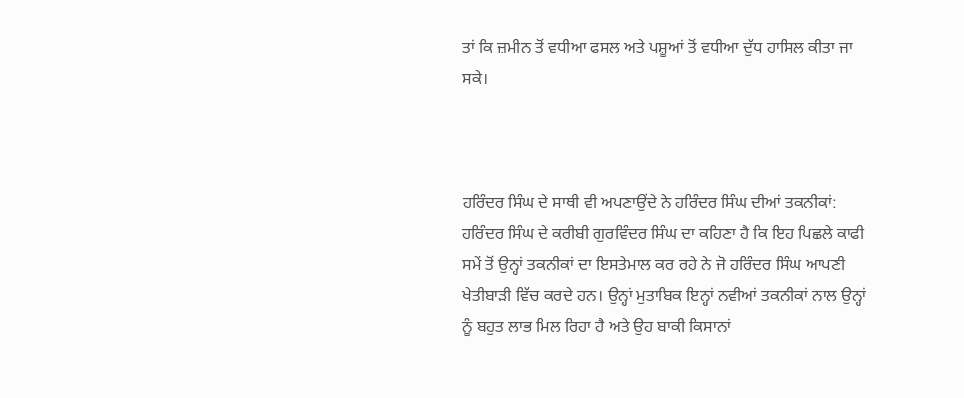ਤਾਂ ਕਿ ਜ਼ਮੀਨ ਤੋਂ ਵਧੀਆ ਫਸਲ ਅਤੇ ਪਸ਼ੂਆਂ ਤੋਂ ਵਧੀਆ ਦੁੱਧ ਹਾਸਿਲ ਕੀਤਾ ਜਾ ਸਕੇ।



ਹਰਿੰਦਰ ਸਿੰਘ ਦੇ ਸਾਥੀ ਵੀ ਅਪਣਾਉਂਦੇ ਨੇ ਹਰਿੰਦਰ ਸਿੰਘ ਦੀਆਂ ਤਕਨੀਕਾਂ: ਹਰਿੰਦਰ ਸਿੰਘ ਦੇ ਕਰੀਬੀ ਗੁਰਵਿੰਦਰ ਸਿੰਘ ਦਾ ਕਹਿਣਾ ਹੈ ਕਿ ਇਹ ਪਿਛਲੇ ਕਾਫੀ ਸਮੇਂ ਤੋਂ ਉਨ੍ਹਾਂ ਤਕਨੀਕਾਂ ਦਾ ਇਸਤੇਮਾਲ ਕਰ ਰਹੇ ਨੇ ਜੋ ਹਰਿੰਦਰ ਸਿੰਘ ਆਪਣੀ ਖੇਤੀਬਾੜੀ ਵਿੱਚ ਕਰਦੇ ਹਨ। ਉਨ੍ਹਾਂ ਮੁਤਾਬਿਕ ਇਨ੍ਹਾਂ ਨਵੀਆਂ ਤਕਨੀਕਾਂ ਨਾਲ ਉਨ੍ਹਾਂ ਨੂੰ ਬਹੁਤ ਲਾਭ ਮਿਲ ਰਿਹਾ ਹੈ ਅਤੇ ਉਹ ਬਾਕੀ ਕਿਸਾਨਾਂ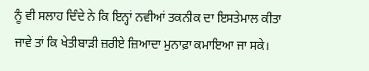ਨੂੰ ਵੀ ਸਲਾਹ ਦਿੰਦੇ ਨੇ ਕਿ ਇਨ੍ਹਾਂ ਨਵੀਆਂ ਤਕਨੀਕ ਦਾ ਇਸਤੇਮਾਲ ਕੀਤਾ ਜਾਵੇ ਤਾਂ ਕਿ ਖੇਤੀਬਾੜੀ ਜ਼ਰੀਏ ਜ਼ਿਆਦਾ ਮੁਨਾਫ਼ਾ ਕਮਾਇਆ ਜਾ ਸਕੇ।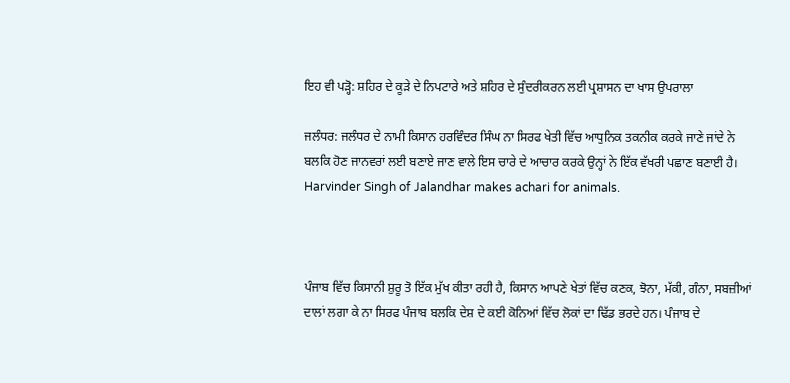ਇਹ ਵੀ ਪੜ੍ਹੋ: ਸ਼ਹਿਰ ਦੇ ਕੂੜੇ ਦੇ ਨਿਪਟਾਰੇ ਅਤੇ ਸ਼ਹਿਰ ਦੇ ਸੁੰਦਰੀਕਰਨ ਲਈ ਪ੍ਰਸ਼ਾਸਨ ਦਾ ਖਾਸ ਉਪਰਾਲਾ

ਜਲੰਧਰ: ਜਲੰਧਰ ਦੇ ਨਾਮੀ ਕਿਸਾਨ ਹਰਵਿੰਦਰ ਸਿੰਘ ਨਾ ਸਿਰਫ ਖੇਤੀ ਵਿੱਚ ਆਧੁਨਿਕ ਤਕਨੀਕ ਕਰਕੇ ਜਾਣੇ ਜਾਂਦੇ ਨੇ ਬਲਕਿ ਹੋਣ ਜਾਨਵਰਾਂ ਲਈ ਬਣਾਏ ਜਾਣ ਵਾਲੇ ਇਸ ਚਾਰੇ ਦੇ ਆਚਾਰ ਕਰਕੇ ਉਨ੍ਹਾਂ ਨੇ ਇੱਕ ਵੱਖਰੀ ਪਛਾਣ ਬਣਾਈ ਹੈ। Harvinder Singh of Jalandhar makes achari for animals.



ਪੰਜਾਬ ਵਿੱਚ ਕਿਸਾਨੀ ਸ਼ੁਰੂ ਤੋ ਇੱਕ ਮੁੱਖ ਕੀਤਾ ਰਹੀ ਹੈ, ਕਿਸਾਨ ਆਪਣੇ ਖੇਤਾਂ ਵਿੱਚ ਕਣਕ, ਝੋਨਾ, ਮੱਕੀ, ਗੰਨਾ, ਸਬਜ਼ੀਆਂ ਦਾਲਾਂ ਲਗਾ ਕੇ ਨਾ ਸਿਰਫ ਪੰਜਾਬ ਬਲਕਿ ਦੇਸ਼ ਦੇ ਕਈ ਕੋਨਿਆਂ ਵਿੱਚ ਲੋਕਾਂ ਦਾ ਢਿੱਡ ਭਰਦੇ ਹਨ। ਪੰਜਾਬ ਦੇ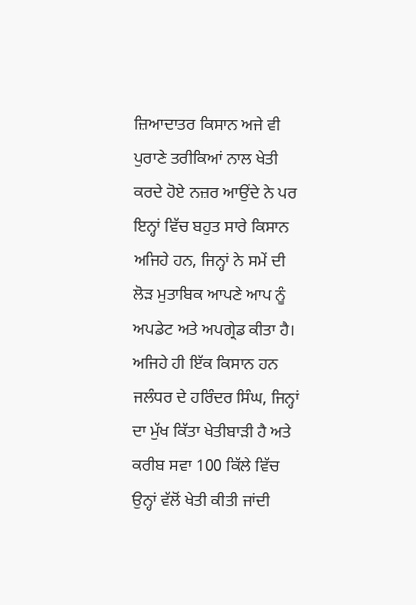ਜ਼ਿਆਦਾਤਰ ਕਿਸਾਨ ਅਜੇ ਵੀ ਪੁਰਾਣੇ ਤਰੀਕਿਆਂ ਨਾਲ ਖੇਤੀ ਕਰਦੇ ਹੋਏ ਨਜ਼ਰ ਆਉਂਦੇ ਨੇ ਪਰ ਇਨ੍ਹਾਂ ਵਿੱਚ ਬਹੁਤ ਸਾਰੇ ਕਿਸਾਨ ਅਜਿਹੇ ਹਨ, ਜਿਨ੍ਹਾਂ ਨੇ ਸਮੇਂ ਦੀ ਲੋੜ ਮੁਤਾਬਿਕ ਆਪਣੇ ਆਪ ਨੂੰ ਅਪਡੇਟ ਅਤੇ ਅਪਗ੍ਰੇਡ ਕੀਤਾ ਹੈ। ਅਜਿਹੇ ਹੀ ਇੱਕ ਕਿਸਾਨ ਹਨ ਜਲੰਧਰ ਦੇ ਹਰਿੰਦਰ ਸਿੰਘ, ਜਿਨ੍ਹਾਂ ਦਾ ਮੁੱਖ ਕਿੱਤਾ ਖੇਤੀਬਾੜੀ ਹੈ ਅਤੇ ਕਰੀਬ ਸਵਾ 100 ਕਿੱਲੇ ਵਿੱਚ ਉਨ੍ਹਾਂ ਵੱਲੋਂ ਖੇਤੀ ਕੀਤੀ ਜਾਂਦੀ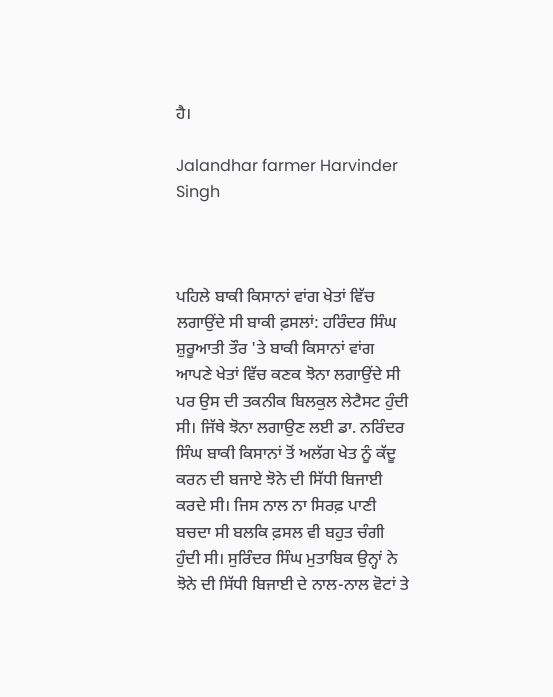ਹੈ।

Jalandhar farmer Harvinder Singh



ਪਹਿਲੇ ਬਾਕੀ ਕਿਸਾਨਾਂ ਵਾਂਗ ਖੇਤਾਂ ਵਿੱਚ ਲਗਾਉਂਦੇ ਸੀ ਬਾਕੀ ਫ਼ਸਲਾਂ: ਹਰਿੰਦਰ ਸਿੰਘ ਸ਼ੁਰੂਆਤੀ ਤੌਰ 'ਤੇ ਬਾਕੀ ਕਿਸਾਨਾਂ ਵਾਂਗ ਆਪਣੇ ਖੇਤਾਂ ਵਿੱਚ ਕਣਕ ਝੋਨਾ ਲਗਾਉਂਦੇ ਸੀ ਪਰ ਉਸ ਦੀ ਤਕਨੀਕ ਬਿਲਕੁਲ ਲੇਟੈਸਟ ਹੁੰਦੀ ਸੀ। ਜਿੱਥੇ ਝੋਨਾ ਲਗਾਉਣ ਲਈ ਡਾ. ਨਰਿੰਦਰ ਸਿੰਘ ਬਾਕੀ ਕਿਸਾਨਾਂ ਤੋਂ ਅਲੱਗ ਖੇਤ ਨੂੰ ਕੱਦੂ ਕਰਨ ਦੀ ਬਜਾਏ ਝੋਨੇ ਦੀ ਸਿੱਧੀ ਬਿਜਾਈ ਕਰਦੇ ਸੀ। ਜਿਸ ਨਾਲ ਨਾ ਸਿਰਫ਼ ਪਾਣੀ ਬਚਦਾ ਸੀ ਬਲਕਿ ਫ਼ਸਲ ਵੀ ਬਹੁਤ ਚੰਗੀ ਹੁੰਦੀ ਸੀ। ਸੁਰਿੰਦਰ ਸਿੰਘ ਮੁਤਾਬਿਕ ਉਨ੍ਹਾਂ ਨੇ ਝੋਨੇ ਦੀ ਸਿੱਧੀ ਬਿਜਾਈ ਦੇ ਨਾਲ-ਨਾਲ ਵੋਟਾਂ ਤੇ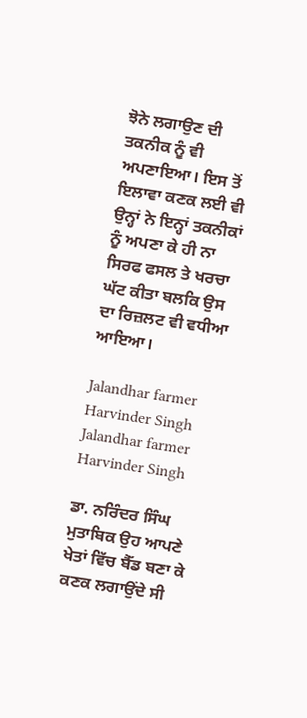ਝੋਨੇ ਲਗਾਉਣ ਦੀ ਤਕਨੀਕ ਨੂੰ ਵੀ ਅਪਣਾਇਆ। ਇਸ ਤੋਂ ਇਲਾਵਾ ਕਣਕ ਲਈ ਵੀ ਉਨ੍ਹਾਂ ਨੇ ਇਨ੍ਹਾਂ ਤਕਨੀਕਾਂ ਨੂੰ ਅਪਣਾ ਕੇ ਹੀ ਨਾ ਸਿਰਫ ਫਸਲ ਤੇ ਖਰਚਾ ਘੱਟ ਕੀਤਾ ਬਲਕਿ ਉਸ ਦਾ ਰਿਜ਼ਲਟ ਵੀ ਵਧੀਆ ਆਇਆ।

Jalandhar farmer Harvinder Singh
Jalandhar farmer Harvinder Singh

ਡਾ. ਨਰਿੰਦਰ ਸਿੰਘ ਮੁਤਾਬਿਕ ਉਹ ਆਪਣੇ ਖੇਤਾਂ ਵਿੱਚ ਬੈੱਡ ਬਣਾ ਕੇ ਕਣਕ ਲਗਾਉਂਦੇ ਸੀ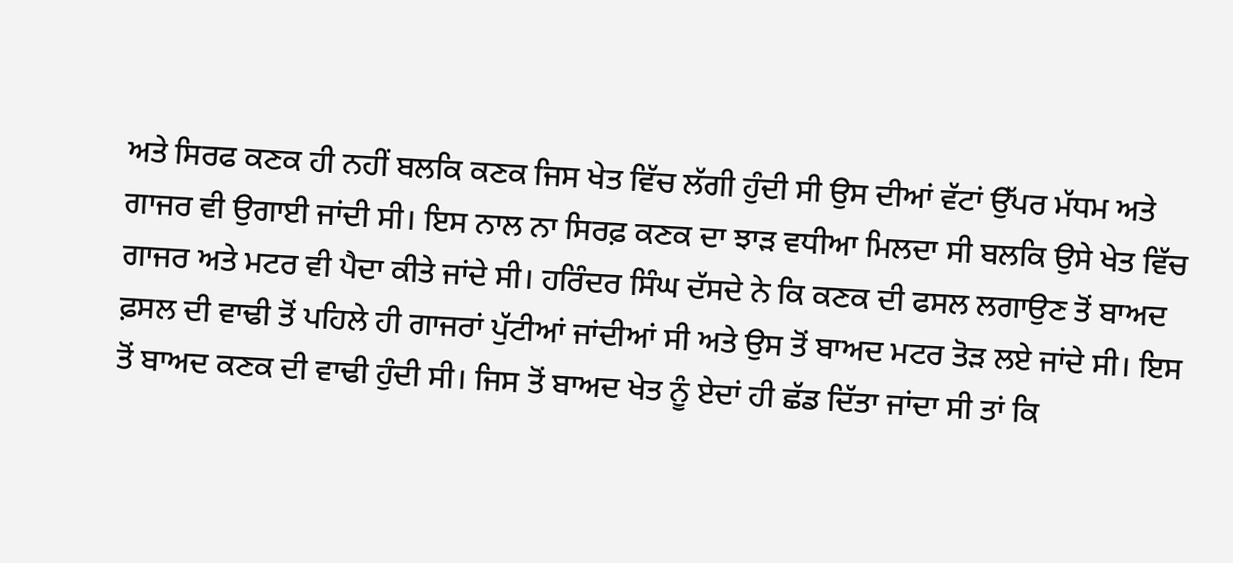ਅਤੇ ਸਿਰਫ ਕਣਕ ਹੀ ਨਹੀਂ ਬਲਕਿ ਕਣਕ ਜਿਸ ਖੇਤ ਵਿੱਚ ਲੱਗੀ ਹੁੰਦੀ ਸੀ ਉਸ ਦੀਆਂ ਵੱਟਾਂ ਉੱਪਰ ਮੱਧਮ ਅਤੇ ਗਾਜਰ ਵੀ ਉਗਾਈ ਜਾਂਦੀ ਸੀ। ਇਸ ਨਾਲ ਨਾ ਸਿਰਫ਼ ਕਣਕ ਦਾ ਝਾੜ ਵਧੀਆ ਮਿਲਦਾ ਸੀ ਬਲਕਿ ਉਸੇ ਖੇਤ ਵਿੱਚ ਗਾਜਰ ਅਤੇ ਮਟਰ ਵੀ ਪੈਦਾ ਕੀਤੇ ਜਾਂਦੇ ਸੀ। ਹਰਿੰਦਰ ਸਿੰਘ ਦੱਸਦੇ ਨੇ ਕਿ ਕਣਕ ਦੀ ਫਸਲ ਲਗਾਉਣ ਤੋਂ ਬਾਅਦ ਫ਼ਸਲ ਦੀ ਵਾਢੀ ਤੋਂ ਪਹਿਲੇ ਹੀ ਗਾਜਰਾਂ ਪੁੱਟੀਆਂ ਜਾਂਦੀਆਂ ਸੀ ਅਤੇ ਉਸ ਤੋਂ ਬਾਅਦ ਮਟਰ ਤੋੜ ਲਏ ਜਾਂਦੇ ਸੀ। ਇਸ ਤੋਂ ਬਾਅਦ ਕਣਕ ਦੀ ਵਾਢੀ ਹੁੰਦੀ ਸੀ। ਜਿਸ ਤੋਂ ਬਾਅਦ ਖੇਤ ਨੂੰ ਏਦਾਂ ਹੀ ਛੱਡ ਦਿੱਤਾ ਜਾਂਦਾ ਸੀ ਤਾਂ ਕਿ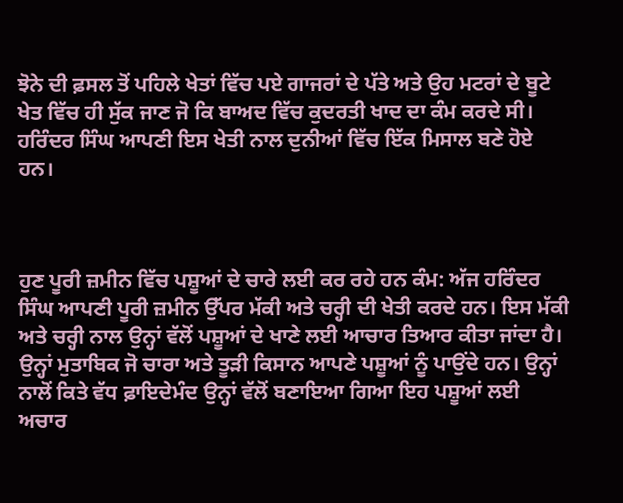ਝੋਨੇ ਦੀ ਫ਼ਸਲ ਤੋਂ ਪਹਿਲੇ ਖੇਤਾਂ ਵਿੱਚ ਪਏ ਗਾਜਰਾਂ ਦੇ ਪੱਤੇ ਅਤੇ ਉਹ ਮਟਰਾਂ ਦੇ ਬੂਟੇ ਖੇਤ ਵਿੱਚ ਹੀ ਸੁੱਕ ਜਾਣ ਜੋ ਕਿ ਬਾਅਦ ਵਿੱਚ ਕੁਦਰਤੀ ਖਾਦ ਦਾ ਕੰਮ ਕਰਦੇ ਸੀ। ਹਰਿੰਦਰ ਸਿੰਘ ਆਪਣੀ ਇਸ ਖੇਤੀ ਨਾਲ ਦੁਨੀਆਂ ਵਿੱਚ ਇੱਕ ਮਿਸਾਲ ਬਣੇ ਹੋਏ ਹਨ।



ਹੁਣ ਪੂਰੀ ਜ਼ਮੀਨ ਵਿੱਚ ਪਸ਼ੂਆਂ ਦੇ ਚਾਰੇ ਲਈ ਕਰ ਰਹੇ ਹਨ ਕੰਮ: ਅੱਜ ਹਰਿੰਦਰ ਸਿੰਘ ਆਪਣੀ ਪੂਰੀ ਜ਼ਮੀਨ ਉੱਪਰ ਮੱਕੀ ਅਤੇ ਚਰ੍ਹੀ ਦੀ ਖੇਤੀ ਕਰਦੇ ਹਨ। ਇਸ ਮੱਕੀ ਅਤੇ ਚਰ੍ਹੀ ਨਾਲ ਉਨ੍ਹਾਂ ਵੱਲੋਂ ਪਸ਼ੂਆਂ ਦੇ ਖਾਣੇ ਲਈ ਆਚਾਰ ਤਿਆਰ ਕੀਤਾ ਜਾਂਦਾ ਹੈ। ਉਨ੍ਹਾਂ ਮੁਤਾਬਿਕ ਜੋ ਚਾਰਾ ਅਤੇ ਤੂੜੀ ਕਿਸਾਨ ਆਪਣੇ ਪਸ਼ੂਆਂ ਨੂੰ ਪਾਉਂਦੇ ਹਨ। ਉਨ੍ਹਾਂ ਨਾਲੋਂ ਕਿਤੇ ਵੱਧ ਫ਼ਾਇਦੇਮੰਦ ਉਨ੍ਹਾਂ ਵੱਲੋਂ ਬਣਾਇਆ ਗਿਆ ਇਹ ਪਸ਼ੂਆਂ ਲਈ ਅਚਾਰ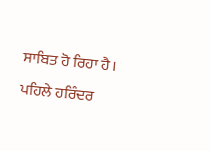ਸਾਬਿਤ ਹੋ ਰਿਹਾ ਹੈ। ਪਹਿਲੇ ਹਰਿੰਦਰ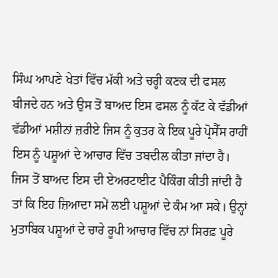ਸਿੰਘ ਆਪਣੇ ਖੇਤਾਂ ਵਿੱਚ ਮੱਕੀ ਅਤੇ ਚਰ੍ਹੀ ਕਣਕ ਦੀ ਫਸਲ ਬੀਜਦੇ ਹਨ ਅਤੇ ਉਸ ਤੋਂ ਬਾਅਦ ਇਸ ਫਸਲ ਨੂੰ ਕੱਟ ਕੇ ਵੱਡੀਆਂ ਵੱਡੀਆਂ ਮਸ਼ੀਨਾਂ ਜ਼ਰੀਏ ਜਿਸ ਨੂੰ ਕੁਤਰ ਕੇ ਇਕ ਪੂਰੇ ਪ੍ਰੋਸੈੱਸ ਰਾਹੀਂ ਇਸ ਨੂੰ ਪਸ਼ੂਆਂ ਦੇ ਆਚਾਰ ਵਿੱਚ ਤਬਦੀਲ ਕੀਤਾ ਜਾਂਦਾ ਹੈ। ਜਿਸ ਤੋਂ ਬਾਅਦ ਇਸ ਦੀ ਏਅਰਟਾਈਟ ਪੈਕਿੰਗ ਕੀਤੀ ਜਾਂਦੀ ਹੈ ਤਾਂ ਕਿ ਇਹ ਜ਼ਿਆਦਾ ਸਮੇਂ ਲਈ ਪਸ਼ੂਆਂ ਦੇ ਕੰਮ ਆ ਸਕੇ। ਉਨ੍ਹਾਂ ਮੁਤਾਬਿਕ ਪਸ਼ੂਆਂ ਦੇ ਚਾਰੇ ਰੂਪੀ ਆਚਾਰ ਵਿੱਚ ਨਾਂ ਸਿਰਫ਼ ਪੂਰੇ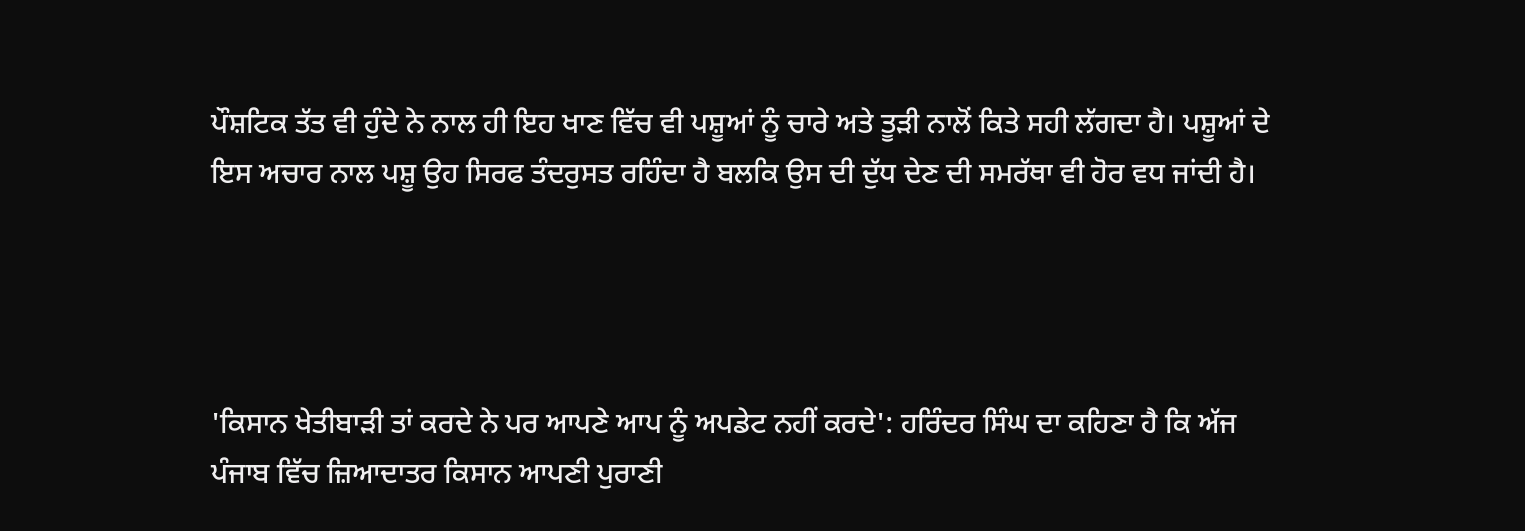ਪੌਸ਼ਟਿਕ ਤੱਤ ਵੀ ਹੁੰਦੇ ਨੇ ਨਾਲ ਹੀ ਇਹ ਖਾਣ ਵਿੱਚ ਵੀ ਪਸ਼ੂਆਂ ਨੂੰ ਚਾਰੇ ਅਤੇ ਤੂੜੀ ਨਾਲੋਂ ਕਿਤੇ ਸਹੀ ਲੱਗਦਾ ਹੈ। ਪਸ਼ੂਆਂ ਦੇ ਇਸ ਅਚਾਰ ਨਾਲ ਪਸ਼ੂ ਉਹ ਸਿਰਫ ਤੰਦਰੁਸਤ ਰਹਿੰਦਾ ਹੈ ਬਲਕਿ ਉਸ ਦੀ ਦੁੱਧ ਦੇਣ ਦੀ ਸਮਰੱਥਾ ਵੀ ਹੋਰ ਵਧ ਜਾਂਦੀ ਹੈ।




'ਕਿਸਾਨ ਖੇਤੀਬਾੜੀ ਤਾਂ ਕਰਦੇ ਨੇ ਪਰ ਆਪਣੇ ਆਪ ਨੂੰ ਅਪਡੇਟ ਨਹੀਂ ਕਰਦੇ': ਹਰਿੰਦਰ ਸਿੰਘ ਦਾ ਕਹਿਣਾ ਹੈ ਕਿ ਅੱਜ ਪੰਜਾਬ ਵਿੱਚ ਜ਼ਿਆਦਾਤਰ ਕਿਸਾਨ ਆਪਣੀ ਪੁਰਾਣੀ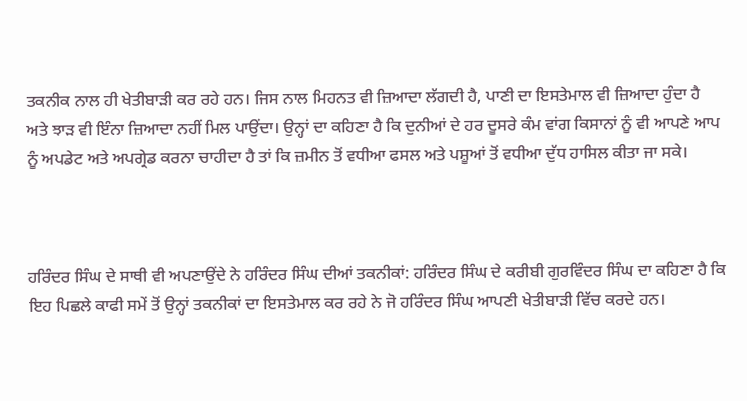ਤਕਨੀਕ ਨਾਲ ਹੀ ਖੇਤੀਬਾੜੀ ਕਰ ਰਹੇ ਹਨ। ਜਿਸ ਨਾਲ ਮਿਹਨਤ ਵੀ ਜ਼ਿਆਦਾ ਲੱਗਦੀ ਹੈ, ਪਾਣੀ ਦਾ ਇਸਤੇਮਾਲ ਵੀ ਜ਼ਿਆਦਾ ਹੁੰਦਾ ਹੈ ਅਤੇ ਝਾੜ ਵੀ ਇੰਨਾ ਜ਼ਿਆਦਾ ਨਹੀਂ ਮਿਲ ਪਾਉਂਦਾ। ਉਨ੍ਹਾਂ ਦਾ ਕਹਿਣਾ ਹੈ ਕਿ ਦੁਨੀਆਂ ਦੇ ਹਰ ਦੂਸਰੇ ਕੰਮ ਵਾਂਗ ਕਿਸਾਨਾਂ ਨੂੰ ਵੀ ਆਪਣੇ ਆਪ ਨੂੰ ਅਪਡੇਟ ਅਤੇ ਅਪਗ੍ਰੇਡ ਕਰਨਾ ਚਾਹੀਦਾ ਹੈ ਤਾਂ ਕਿ ਜ਼ਮੀਨ ਤੋਂ ਵਧੀਆ ਫਸਲ ਅਤੇ ਪਸ਼ੂਆਂ ਤੋਂ ਵਧੀਆ ਦੁੱਧ ਹਾਸਿਲ ਕੀਤਾ ਜਾ ਸਕੇ।



ਹਰਿੰਦਰ ਸਿੰਘ ਦੇ ਸਾਥੀ ਵੀ ਅਪਣਾਉਂਦੇ ਨੇ ਹਰਿੰਦਰ ਸਿੰਘ ਦੀਆਂ ਤਕਨੀਕਾਂ: ਹਰਿੰਦਰ ਸਿੰਘ ਦੇ ਕਰੀਬੀ ਗੁਰਵਿੰਦਰ ਸਿੰਘ ਦਾ ਕਹਿਣਾ ਹੈ ਕਿ ਇਹ ਪਿਛਲੇ ਕਾਫੀ ਸਮੇਂ ਤੋਂ ਉਨ੍ਹਾਂ ਤਕਨੀਕਾਂ ਦਾ ਇਸਤੇਮਾਲ ਕਰ ਰਹੇ ਨੇ ਜੋ ਹਰਿੰਦਰ ਸਿੰਘ ਆਪਣੀ ਖੇਤੀਬਾੜੀ ਵਿੱਚ ਕਰਦੇ ਹਨ।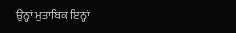ਉਨ੍ਹਾਂ ਮੁਤਾਬਿਕ ਇਨ੍ਹਾਂ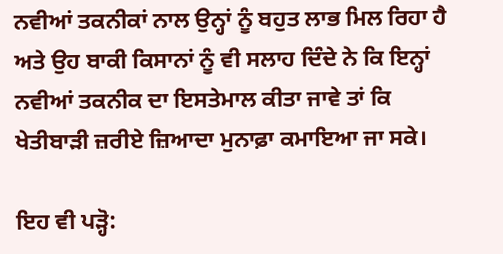ਨਵੀਆਂ ਤਕਨੀਕਾਂ ਨਾਲ ਉਨ੍ਹਾਂ ਨੂੰ ਬਹੁਤ ਲਾਭ ਮਿਲ ਰਿਹਾ ਹੈ ਅਤੇ ਉਹ ਬਾਕੀ ਕਿਸਾਨਾਂ ਨੂੰ ਵੀ ਸਲਾਹ ਦਿੰਦੇ ਨੇ ਕਿ ਇਨ੍ਹਾਂ ਨਵੀਆਂ ਤਕਨੀਕ ਦਾ ਇਸਤੇਮਾਲ ਕੀਤਾ ਜਾਵੇ ਤਾਂ ਕਿ ਖੇਤੀਬਾੜੀ ਜ਼ਰੀਏ ਜ਼ਿਆਦਾ ਮੁਨਾਫ਼ਾ ਕਮਾਇਆ ਜਾ ਸਕੇ।

ਇਹ ਵੀ ਪੜ੍ਹੋ: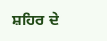ਸ਼ਹਿਰ ਦੇ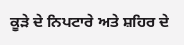ਕੂੜੇ ਦੇ ਨਿਪਟਾਰੇ ਅਤੇ ਸ਼ਹਿਰ ਦੇ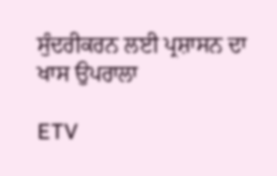ਸੁੰਦਰੀਕਰਨ ਲਈ ਪ੍ਰਸ਼ਾਸਨ ਦਾ ਖਾਸ ਉਪਰਾਲਾ

ETV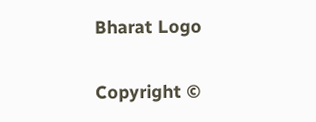Bharat Logo

Copyright ©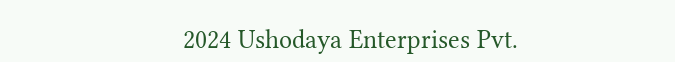2024 Ushodaya Enterprises Pvt.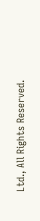Ltd., All Rights Reserved.